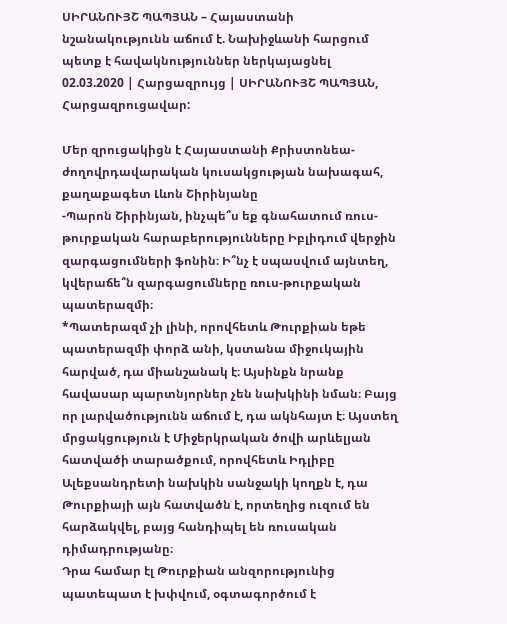ՍԻՐԱՆՈՒՅՇ ՊԱՊՅԱՆ – Հայաստանի նշանակությունն աճում է. Նախիջևանի հարցում պետք է հավակնություններ ներկայացնել
02.03.2020 | Հարցազրույց | ՍԻՐԱՆՈՒՅՇ ՊԱՊՅԱՆ, Հարցազրուցավար:

Մեր զրուցակիցն է Հայաստանի Քրիստոնեա-ժողովրդավարական կուսակցության նախագահ, քաղաքագետ Լևոն Շիրինյանը
-Պարոն Շիրինյան, ինչպե՞ս եք գնահատում ռուս-թուրքական հարաբերությունները Իբլիդում վերջին զարգացումների ֆոնին։ Ի՞նչ է սպասվում այնտեղ, կվերաճե՞ն զարգացումները ռուս-թուրքական պատերազմի։
*Պատերազմ չի լինի, որովհետև Թուրքիան եթե պատերազմի փորձ անի, կստանա միջուկային հարված, դա միանշանակ է։ Այսինքն նրանք հավասար պարտնյորներ չեն նախկինի նման։ Բայց որ լարվածությունն աճում է, դա ակնհայտ է։ Այստեղ մրցակցություն է Միջերկրական ծովի արևելյան հատվածի տարածքում, որովհետև Իդլիբը Ալեքսանդրետի նախկին սանջակի կողքն է, դա Թուրքիայի այն հատվածն է, որտեղից ուզում են հարձակվել, բայց հանդիպել են ռուսական դիմադրությանը։
Դրա համար էլ Թուրքիան անզորությունից պատեպատ է խփվում, օգտագործում է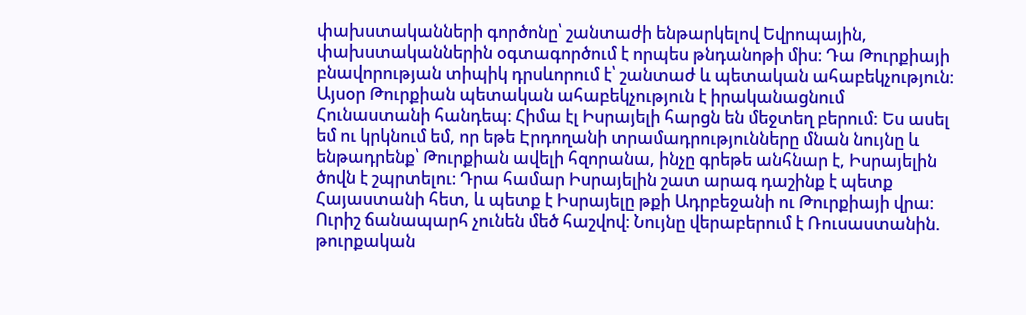փախստականների գործոնը՝ շանտաժի ենթարկելով Եվրոպային, փախստականներին օգտագործում է որպես թնդանոթի միս։ Դա Թուրքիայի բնավորության տիպիկ դրսևորում է՝ շանտաժ և պետական ահաբեկչություն։
Այսօր Թուրքիան պետական ահաբեկչություն է իրականացնում Հունաստանի հանդեպ։ Հիմա էլ Իսրայելի հարցն են մեջտեղ բերում: Ես ասել եմ ու կրկնում եմ, որ եթե Էրդողանի տրամադրությունները մնան նույնը և ենթադրենք՝ Թուրքիան ավելի հզորանա, ինչը գրեթե անհնար է, Իսրայելին ծովն է շպրտելու։ Դրա համար Իսրայելին շատ արագ դաշինք է պետք Հայաստանի հետ, և պետք է Իսրայելը թքի Ադրբեջանի ու Թուրքիայի վրա։ Ուրիշ ճանապարհ չունեն մեծ հաշվով։ Նույնը վերաբերում է Ռուսաստանին. թուրքական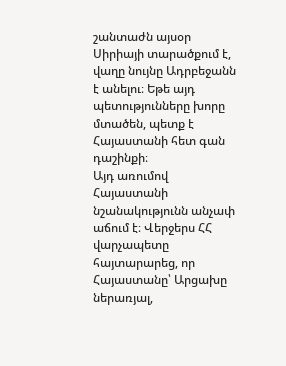շանտաժն այսօր Սիրիայի տարածքում է, վաղը նույնը Ադրբեջանն է անելու։ Եթե այդ պետությունները խորը մտածեն, պետք է Հայաստանի հետ գան դաշինքի։
Այդ առումով Հայաստանի նշանակությունն անչափ աճում է։ Վերջերս ՀՀ վարչապետը հայտարարեց, որ Հայաստանը՝ Արցախը ներառյալ,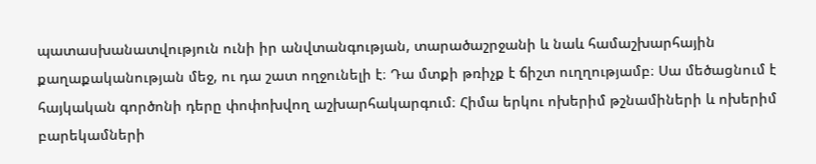պատասխանատվություն ունի իր անվտանգության, տարածաշրջանի և նաև համաշխարհային քաղաքականության մեջ, ու դա շատ ողջունելի է։ Դա մտքի թռիչք է ճիշտ ուղղությամբ։ Սա մեծացնում է հայկական գործոնի դերը փոփոխվող աշխարհակարգում։ Հիմա երկու ոխերիմ թշնամիների և ոխերիմ բարեկամների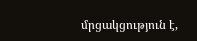մրցակցություն է,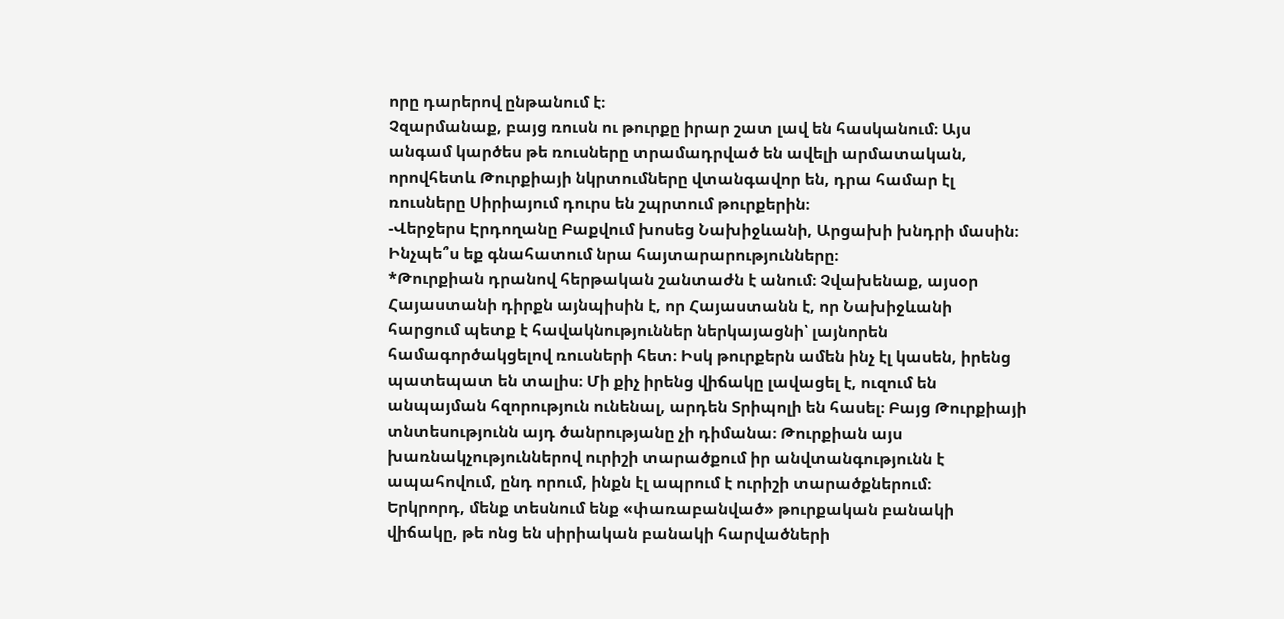որը դարերով ընթանում է։
Չզարմանաք, բայց ռուսն ու թուրքը իրար շատ լավ են հասկանում։ Այս անգամ կարծես թե ռուսները տրամադրված են ավելի արմատական, որովհետև Թուրքիայի նկրտումները վտանգավոր են, դրա համար էլ ռուսները Սիրիայում դուրս են շպրտում թուրքերին։
-Վերջերս Էրդողանը Բաքվում խոսեց Նախիջևանի, Արցախի խնդրի մասին։ Ինչպե՞ս եք գնահատում նրա հայտարարությունները։
*Թուրքիան դրանով հերթական շանտաժն է անում։ Չվախենաք, այսօր Հայաստանի դիրքն այնպիսին է, որ Հայաստանն է, որ Նախիջևանի հարցում պետք է հավակնություններ ներկայացնի՝ լայնորեն համագործակցելով ռուսների հետ։ Իսկ թուրքերն ամեն ինչ էլ կասեն, իրենց պատեպատ են տալիս։ Մի քիչ իրենց վիճակը լավացել է, ուզում են անպայման հզորություն ունենալ, արդեն Տրիպոլի են հասել։ Բայց Թուրքիայի տնտեսությունն այդ ծանրությանը չի դիմանա։ Թուրքիան այս խառնակչություններով ուրիշի տարածքում իր անվտանգությունն է ապահովում, ընդ որում, ինքն էլ ապրում է ուրիշի տարածքներում։
Երկրորդ, մենք տեսնում ենք «փառաբանված» թուրքական բանակի վիճակը, թե ոնց են սիրիական բանակի հարվածների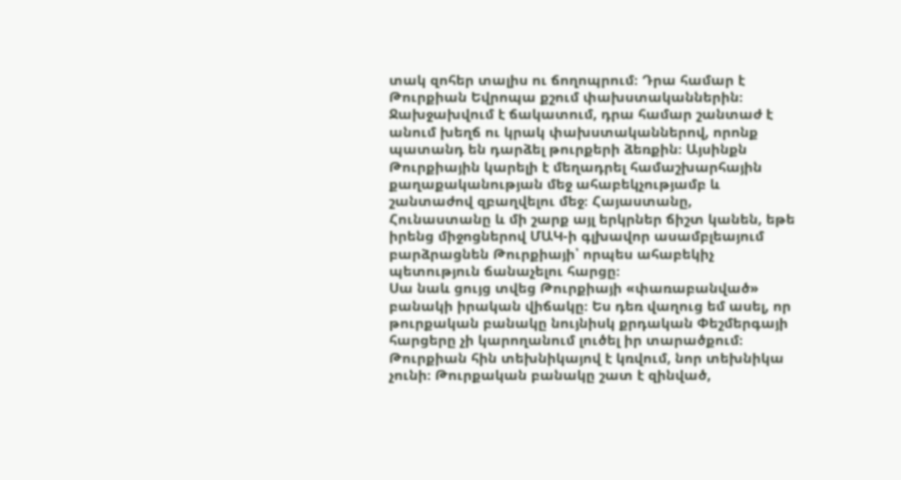տակ զոհեր տալիս ու ճողոպրում։ Դրա համար է Թուրքիան Եվրոպա քշում փախստականներին։ Ջախջախվում է ճակատում, դրա համար շանտաժ է անում խեղճ ու կրակ փախստականներով, որոնք պատանդ են դարձել թուրքերի ձեռքին։ Այսինքն Թուրքիային կարելի է մեղադրել համաշխարհային քաղաքականության մեջ ահաբեկչությամբ և շանտաժով զբաղվելու մեջ։ Հայաստանը, Հունաստանը և մի շարք այլ երկրներ ճիշտ կանեն, եթե իրենց միջոցներով ՄԱԿ-ի գլխավոր ասամբլեայում բարձրացնեն Թուրքիայի՝ որպես ահաբեկիչ պետություն ճանաչելու հարցը։
Սա նաև ցույց տվեց Թուրքիայի «փառաբանված» բանակի իրական վիճակը։ Ես դեռ վաղուց եմ ասել, որ թուրքական բանակը նույնիսկ քրդական Փեշմերգայի հարցերը չի կարողանում լուծել իր տարածքում։ Թուրքիան հին տեխնիկայով է կռվում, նոր տեխնիկա չունի։ Թուրքական բանակը շատ է զինված,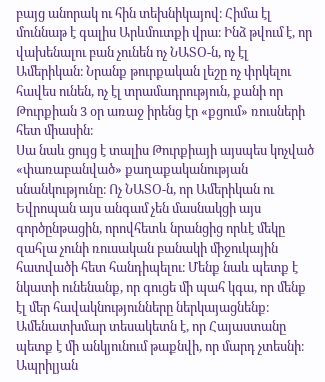բայց անորակ ու հին տեխնիկայով։ Հիմա էլ մուննաթ է գալիս Արևմուտքի վրա։ Ինձ թվում է, որ վախենալու բան չունեն ոչ ՆԱՏՕ-ն, ոչ էլ Ամերիկան։ Նրանք թուրքական լեշը ոչ փրկելու հավես ունեն, ոչ էլ տրամադրություն, քանի որ Թուրքիան 3 օր առաջ իրենց էր «քցում» ռուսների հետ միասին։
Սա նաև ցույց է տալիս Թուրքիայի այսպես կոչված «փառաբանված» քաղաքականության սնանկությունը։ Ոչ ՆԱՏՕ-ն, որ Ամերիկան ու Եվրոպան այս անգամ չեն մասնակցի այս գործընթացին, որովհետև նրանցից որևէ մեկը զահլա չունի ռուսական բանակի միջուկային հատվածի հետ հանդիպելու։ Մենք նաև պետք է նկատի ունենանք, որ գուցե մի պահ կգա, որ մենք էլ մեր հավակնությունները ներկայացնենք։ Ամենատխմար տեսակետն է, որ Հայաստանը պետք է մի անկյունում թաքնվի, որ մարդ չտեսնի։ Ապրիլյան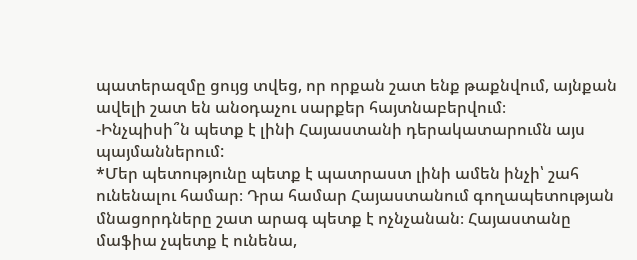պատերազմը ցույց տվեց, որ որքան շատ ենք թաքնվում, այնքան ավելի շատ են անօդաչու սարքեր հայտնաբերվում։
-Ինչպիսի՞ն պետք է լինի Հայաստանի դերակատարումն այս պայմաններում:
*Մեր պետությունը պետք է պատրաստ լինի ամեն ինչի՝ շահ ունենալու համար։ Դրա համար Հայաստանում գողապետության մնացորդները շատ արագ պետք է ոչնչանան։ Հայաստանը մաֆիա չպետք է ունենա,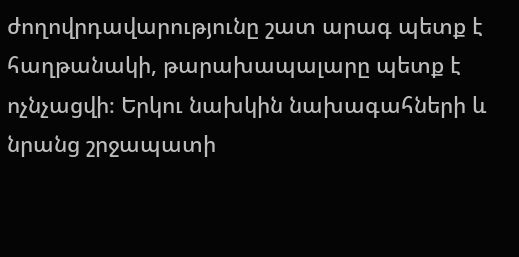ժողովրդավարությունը շատ արագ պետք է հաղթանակի, թարախապալարը պետք է ոչնչացվի։ Երկու նախկին նախագահների և նրանց շրջապատի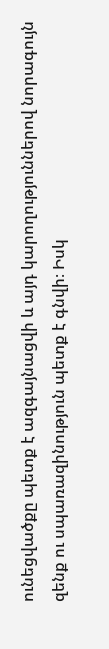ունեցվածքը պետք է ազգայնացվի և այդ կարողություններով նորագույն զենք ու սպառազինություն պետք է գնվի։ Իսկ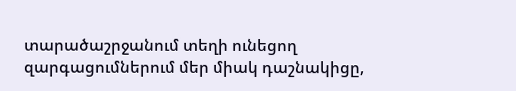տարածաշրջանում տեղի ունեցող զարգացումներում մեր միակ դաշնակիցը,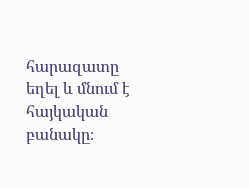հարազատը եղել և մնում է հայկական բանակը։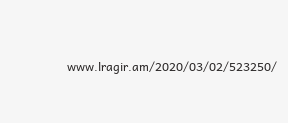www.lragir.am/2020/03/02/523250/